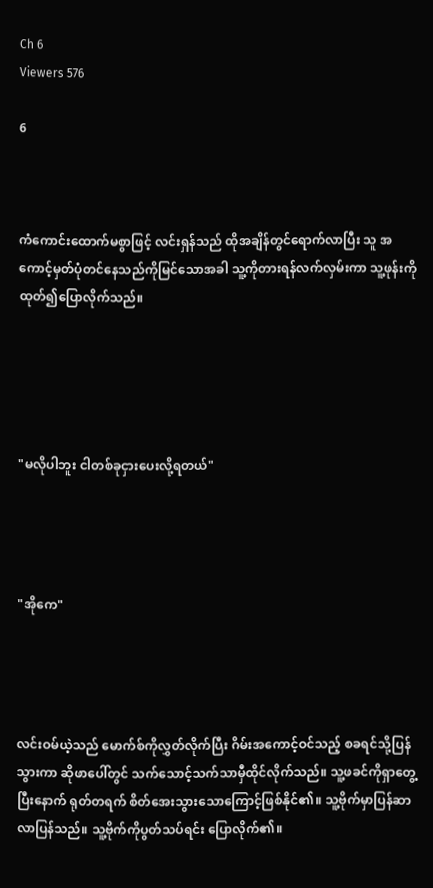Ch 6
Viewers 576

6



ကံကောင်းထောက်မစွာဖြင့် လင်းရှန်သည် ထိုအချိန်တွင်ရောက်လာပြီး သူ အကောင့်မှတ်ပုံတင်နေသည်ကိုမြင်သောအခါ သူ့ကိုတားရန်လက်လှမ်းကာ သူ့ဖုန်းကိုထုတ်၍ပြောလိုက်သည်။





"မလိုပါဘူး ငါတစ်ခုငှားပေးလို့ရတယ်"




"အိုကေ"




လင်းဝမ်ယဲ့သည် မောက်စ်ကိုလွှတ်လိုက်ပြီး ဂိမ်းအကောင့်ဝင်သည့် စခရင်သို့ပြန်သွားကာ ဆိုဖာပေါ်တွင် သက်သောင့်သက်သာမှီထိုင်လိုက်သည်။ သူ့ဖခင်ကိုရှာတွေ့ပြီးနောက် ရုတ်တရက် စိတ်အေးသွားသောကြောင့်ဖြစ်နိုင်၏။ သူ့ဗိုက်မှာပြန်ဆာလာပြန်သည်။ သူ့ဗိုက်ကိုပွတ်သပ်ရင်း ပြောလိုက်၏။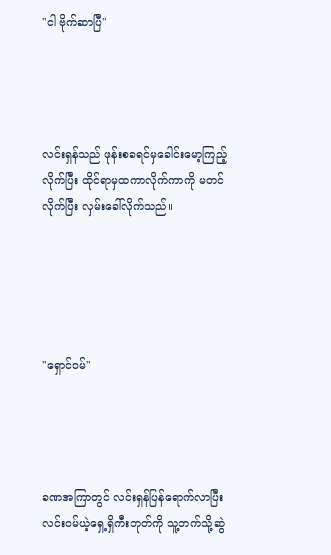"ငါ ဗိုက်ဆာပြီ"




လင်းရှန်သည် ဖုန်းစခရင်မှခေါင်းမော့ကြည့်လိုက်ပြီး ထိုင်ရာမှထကာလိုက်ကာကို မတင်လိုက်ပြီး လှမ်းခေါ်လိုက်သည်။





"ရှောင်ဝမ်"




ခဏအကြာတွင် လင်းရှန်ပြန်ရောက်လာပြီး လင်းဝမ်ယဲ့ရှေ့ရှိကီးဘုတ်ကို သူ့ဘက်သို့ဆွဲ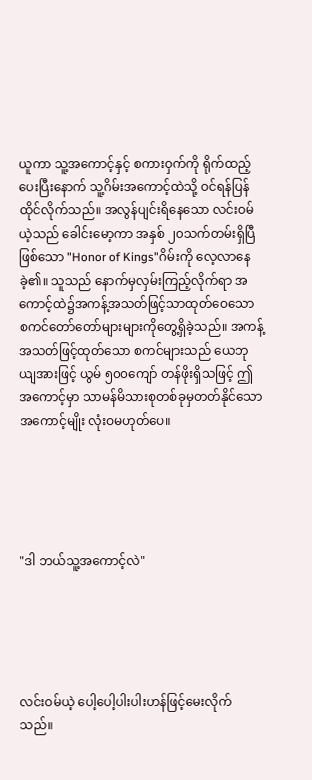ယူကာ သူ့အကောင့်နှင့် စကားဝှက်ကို ရိုက်ထည့်ပေးပြီးနောက် သူ့ဂိမ်းအကောင့်ထဲသို့ ဝင်ရန်ပြန်ထိုင်လိုက်သည်။ အလွန်ပျင်းရိနေသော လင်းဝမ်ယဲ့သည် ခေါင်းမော့ကာ အနှစ် ၂၀သက်တမ်းရှိပြီဖြစ်သော "Honor of Kings"ဂိမ်းကို လေ့လာနေခဲ့၏။ သူသည် နောက်မှလှမ်းကြည့်လိုက်ရာ အကောင့်ထဲ၌အကန့်အသတ်ဖြင့်သာထုတ်ဝေသော စကင်တော်တော်များများကိုတွေ့ရှိခဲ့သည်။ အကန့်အသတ်ဖြင့်ထုတ်သော စကင်များသည် ယေဘုယျအားဖြင့် ယွမ် ၅၀၀ကျော် တန်ဖိုးရှိသဖြင့် ဤအကောင့်မှာ သာမန်မိသားစုတစ်ခုမှတတ်နိုင်သောအကောင့်မျိုး လုံးဝမဟုတ်ပေ။





"ဒါ ဘယ်သူ့အကောင့်လဲ"





လင်းဝမ်ယဲ့ ပေါ့ပေါ့ပါးပါးဟန်ဖြင့်မေးလိုက်သည်။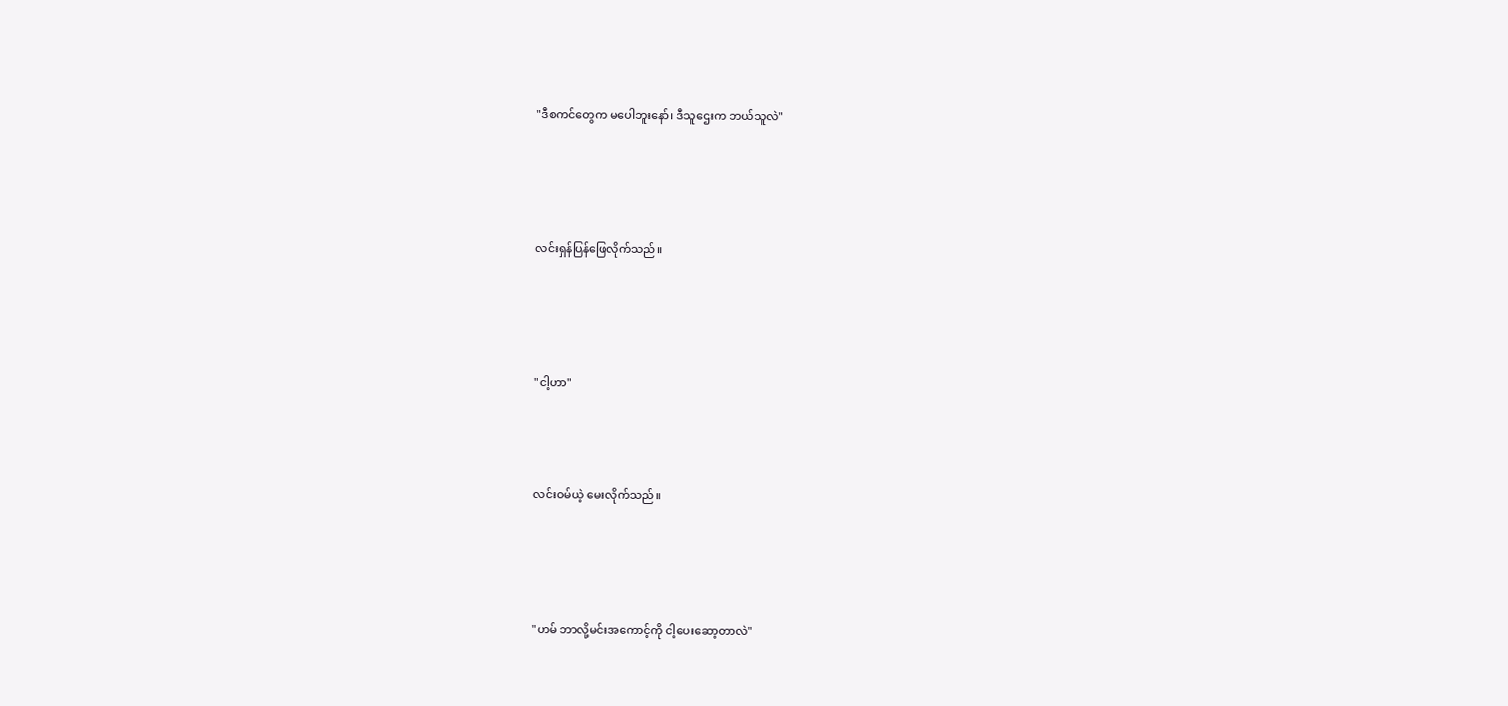"ဒီစကင်တွေက မပေါဘူးနော်၊ ဒီသူဌေးက ဘယ်သူလဲ"





လင်းရှန်ပြန်ဖြေလိုက်သည်။





"ငါ့ဟာ"




လင်းဝမ်ယဲ့ မေးလိုက်သည်။





"ဟမ် ဘာလို့မင်းအကောင့်ကို ငါ့ပေးဆော့တာလဲ"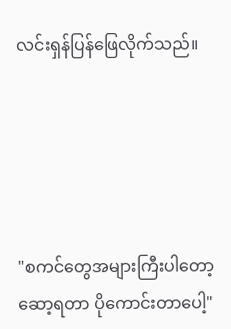လင်းရှန်ပြန်ဖြေလိုက်သည်။





"စကင်တွေအများကြီးပါတော့ ဆော့ရတာ ပိုကောင်းတာပေါ့"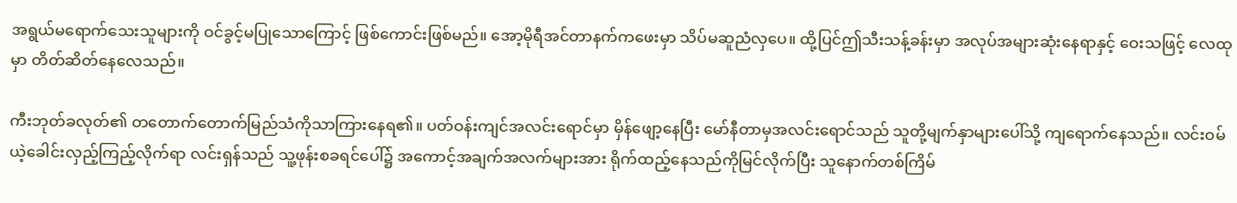အရွယ်မရောက်သေးသူများကို ဝင်ခွင့်မပြုသောကြောင့် ဖြစ်ကောင်းဖြစ်မည်။ အော့မိုရီအင်တာနက်ကဖေးမှာ သိပ်မဆူညံလှပေ။ ထို့ပြင်ဤသီးသန့်ခန်းမှာ အလုပ်အများဆုံးနေရာနှင့် ဝေးသဖြင့် လေထုမှာ တိတ်ဆိတ်နေလေသည်။

ကီးဘုတ်ခလုတ်၏ တတောက်‌တောက်မြည်သံကိုသာကြားနေရ၏။ ပတ်ဝန်းကျင်အလင်းရောင်မှာ မှိန်ဖျော့နေပြီး မော်နီတာမှအလင်းရောင်သည် သူတို့မျက်နှာများပေါ်သို့ ကျရောက်နေသည်။ လင်းဝမ်ယဲ့ခေါင်းလှည့်ကြည့်လိုက်ရာ လင်းရှန်သည် သူ့ဖုန်းစခရင်ပေါ်၌ အကောင့်အချက်အလက်များအား ရိုက်ထည့်နေသည်ကိုမြင်လိုက်ပြီး သူနောက်တစ်ကြိမ်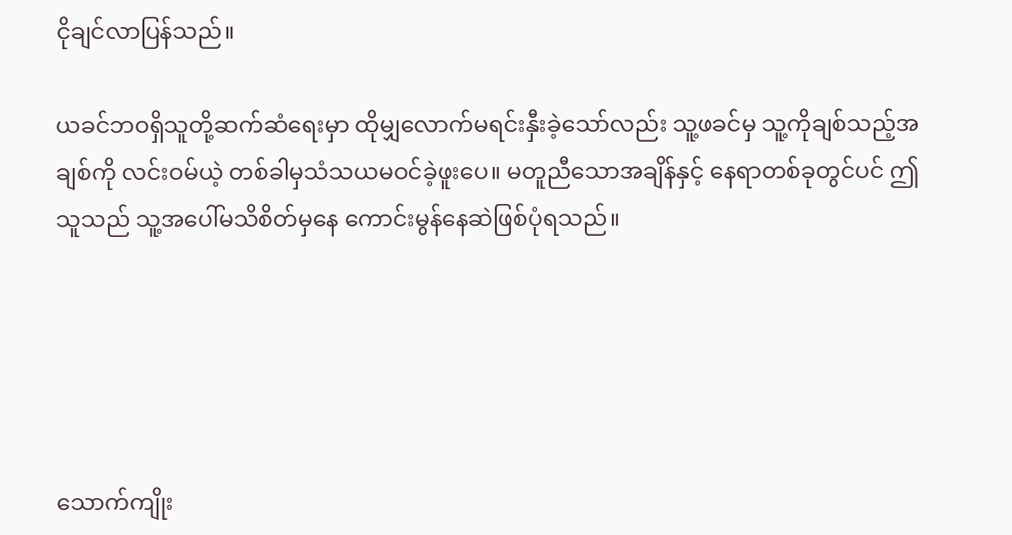ငိုချင်လာပြန်သည်။

ယခင်ဘဝရှိသူတို့ဆက်ဆံရေးမှာ ထိုမျှလောက်မရင်းနှီးခဲ့သော်လည်း သူ့ဖခင်မှ သူ့ကိုချစ်သည့်အချစ်ကို လင်းဝမ်ယဲ့ တစ်ခါမှသံသယမဝင်ခဲ့ဖူးပေ။ မတူညီသောအချိန်နှင့် နေရာတစ်ခုတွင်ပင် ဤသူသည် သူ့အပေါ်မသိစိတ်မှနေ ကောင်းမွန်နေဆဲဖြစ်ပုံရသည်။





သောက်ကျိုး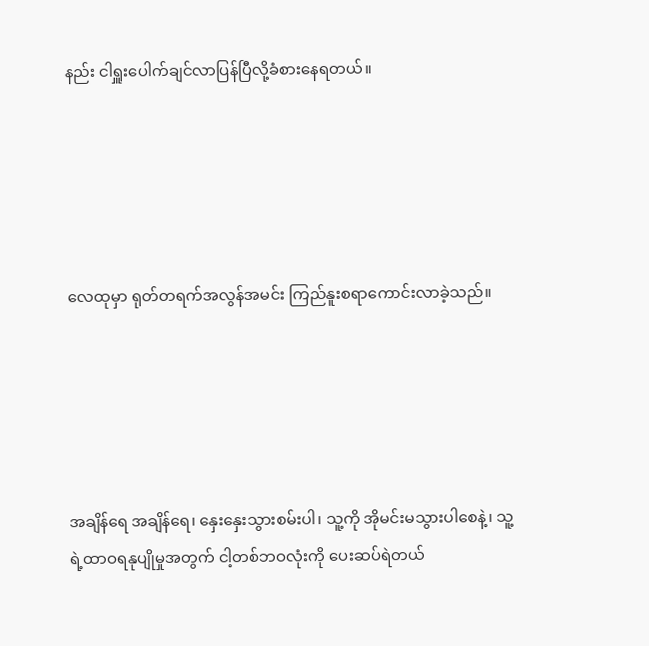နည်း ငါရှူးပေါက်ချင်လာပြန်ပြီလို့ခံစားနေရတယ်။





လေထုမှာ ရုတ်တရက်အလွန်အမင်း ကြည်နူးစရာကောင်းလာခဲ့သည်။





အချိန်ရေ အချိန်ရေ၊ နှေးနှေးသွားစမ်းပါ၊ သူ့ကို အိုမင်းမသွားပါစေနဲ့၊ သူ့ရဲ့ထာဝရနုပျိုမှုအတွက် ငါ့တစ်ဘဝလုံးကို ပေးဆပ်ရဲတယ်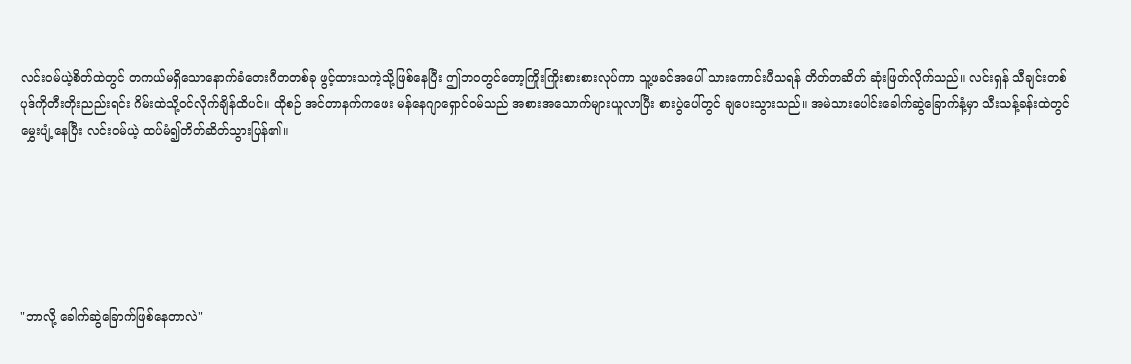လင်းဝမ်ယဲ့စိတ်ထဲတွင် တကယ်မရှိသောနောက်ခံတေးဂီတတစ်ခု ဖွင့်ထားသကဲ့သို့ဖြစ်နေပြီး ဤဘဝတွင်တော့ကြိုးကြိုးစားစားလုပ်ကာ သူ့ဖခင်အပေါ် သားကောင်းပီသရန် တိတ်တဆိတ် ဆုံးဖြတ်လိုက်သည်။ လင်းရှန် သီချင်းတစ်ပုဒ်ကိုတီးတိုးညည်းရင်း ဂိမ်းထဲသို့ဝင်လိုက်ချိန်ထိပင်။ ထိုစဉ် အင်တာနက်ကဖေး မန်နေဂျာရှောင်ဝမ်သည် အစားအသောက်များယူလာပြီး စားပွဲပေါ်တွင် ချပေးသွားသည်။ အမဲသားပေါင်းခေါက်ဆွဲခြောက်နံ့မှာ သီးသန့်ခန်းထဲတွင်မွှေးပျံ့နေပြီး လင်းဝမ်ယဲ့ ထပ်မံ၍တိတ်ဆိတ်သွားပြန်၏။






"ဘာလို့ ခေါက်ဆွဲခြောက်ဖြစ်နေတာလဲ"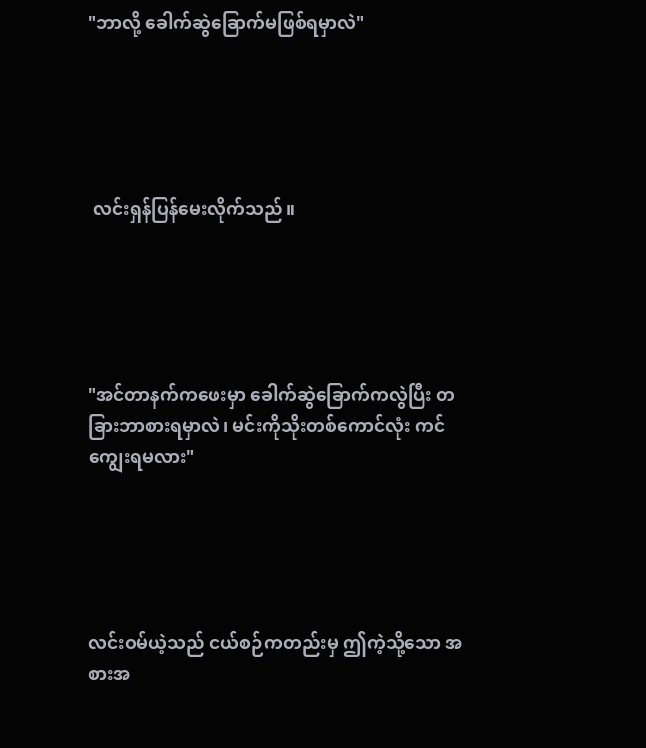"ဘာလို့ ခေါက်ဆွဲခြောက်မဖြစ်ရမှာလဲ"





 လင်းရှန်ပြန်မေးလိုက်သည်။





"အင်တာနက်ကဖေးမှာ ခေါက်ဆွဲခြောက်ကလွဲပြီး တခြားဘာစားရမှာလဲ၊ မင်းကိုသိုးတစ်ကောင်လုံး ကင်ကျွေးရမလား"





လင်းဝမ်ယဲ့သည် ငယ်စဉ်ကတည်းမှ ဤကဲ့သို့သော အစားအ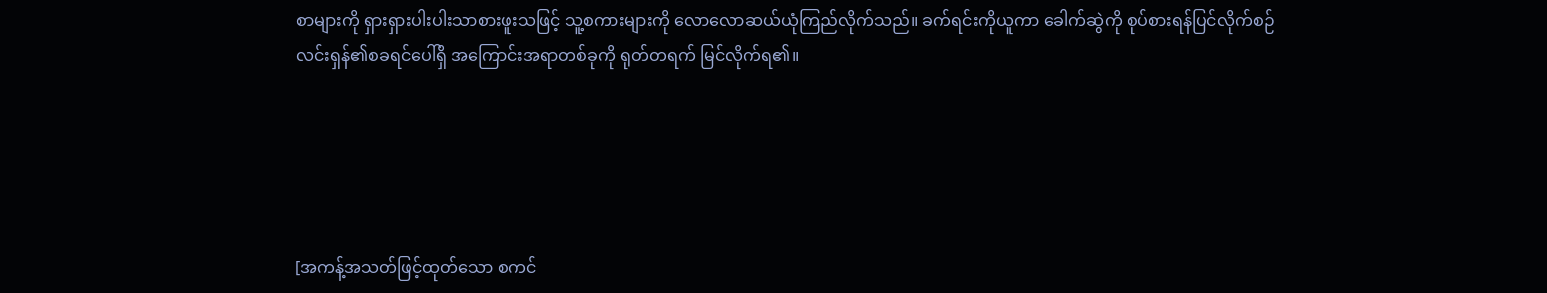စာများကို ရှားရှားပါးပါးသာစားဖူးသဖြင့် သူ့စကားများကို လောလောဆယ်ယုံကြည်လိုက်သည်။ ခက်ရင်းကိုယူကာ ခေါက်ဆွဲကို စုပ်စားရန်ပြင်လိုက်စဉ် လင်းရှန်၏စခရင်ပေါ်ရှိ အကြောင်းအရာတစ်ခုကို ရုတ်တရက် မြင်လိုက်ရ၏။





[အကန့်အသတ်ဖြင့်ထုတ်သော စကင်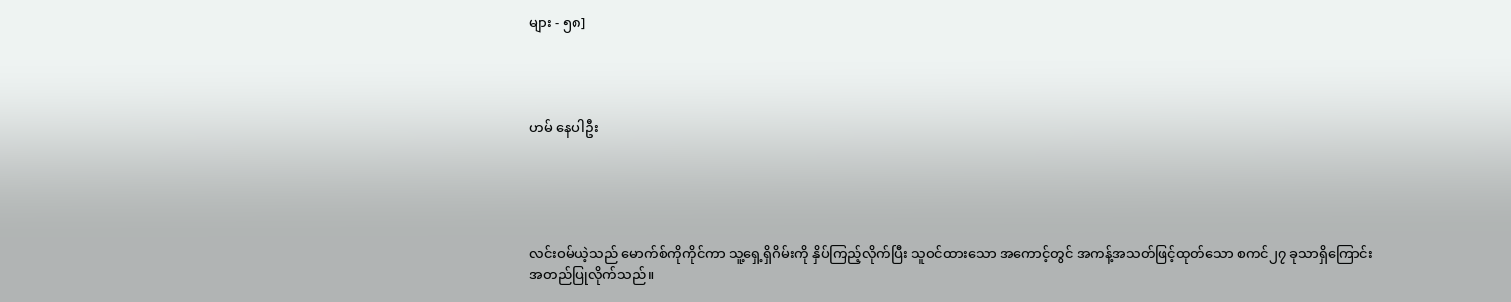များ - ၅၈]




ဟမ် နေပါဦး





လင်းဝမ်ယဲ့သည် မောက်စ်ကိုကိုင်ကာ သူ့ရှေ့ရှိဂိမ်းကို နှိပ်ကြည့်လိုက်ပြီး သူဝင်ထားသော အကောင့်တွင် အကန့်အသတ်ဖြင့်ထုတ်သော စကင်၂၇ ခုသာရှိကြောင်း အတည်ပြုလိုက်သည်။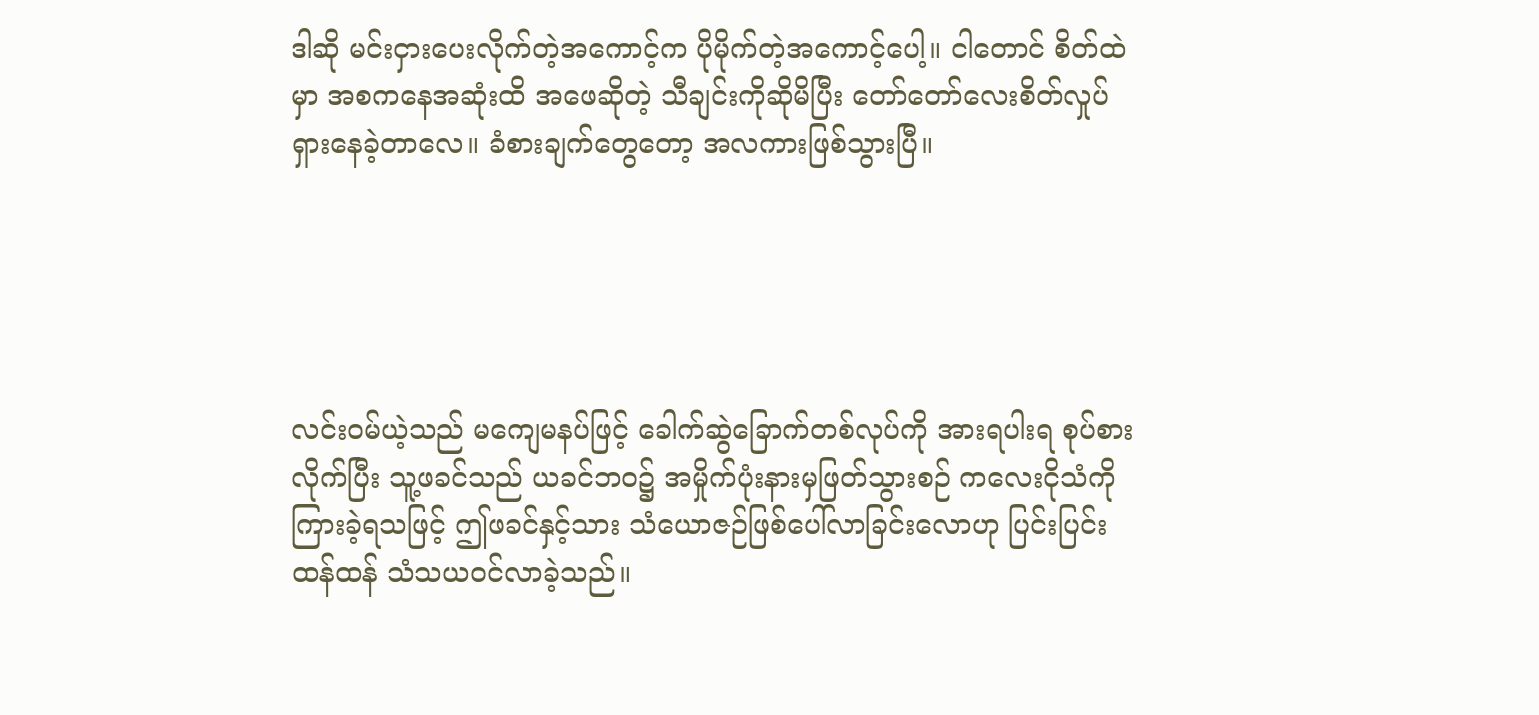ဒါဆို မင်းငှားပေးလိုက်တဲ့အကောင့်က ပိုမိုက်တဲ့အကောင့်ပေါ့။ ငါတောင် စိတ်ထဲမှာ အစကနေအဆုံးထိ အဖေဆိုတဲ့ သီချင်းကိုဆိုမိပြီး တော်တော်လေးစိတ်လှုပ်ရှားနေခဲ့တာလေ။ ခံစားချက်တွေတော့ အလကားဖြစ်သွားပြီ။





လင်းဝမ်ယဲ့သည် မကျေမနပ်ဖြင့် ခေါက်ဆွဲခြောက်တစ်လုပ်ကို အားရပါးရ စုပ်စားလိုက်ပြီး သူ့ဖခင်သည် ယခင်ဘဝ၌ အမှိုက်ပုံးနားမှဖြတ်သွားစဉ် ကလေးငိုသံကိုကြားခဲ့ရသဖြင့် ဤဖခင်နှင့်သား သံယောဇဉ်ဖြစ်ပေါ်လာခြင်းလောဟု ပြင်းပြင်းထန်ထန် သံသယဝင်လာခဲ့သည်။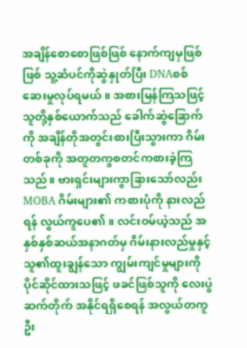အချိန်စောစောဖြစ်ဖြစ် နောက်ကျမှဖြစ်ဖြစ် သူ့ဆံပင်ကိုဆွဲနှုတ်ပြီး DNAစစ်ဆေးမှုလုပ်ရမယ်။ အစားမြန်ကြသဖြင့် သူတို့နှစ်ယောက်သည် ခေါက်ဆွဲခြောက်ကို အချိန်တိုအတွင်းစားပြီးသွားကာ ဂိမ်းတစ်ခုကို အတူတကွစတင်ကစားခဲ့ကြသည်။ ဗားရှင်းများကွာခြားသော်လည်း MOBA ဂိမ်းများ၏ ကစားပုံကို နားလည်ရန် လွယ်ကူပေ၏။ လင်းဝမ်ယဲ့သည် အနှစ်နှစ်ဆယ်အနာဂတ်မှ ဂိမ်းနားလည်မှုနှင့် သူ၏ထူးချွန်သော ကျွမ်းကျင်မှုများကို ပိုင်ဆိုင်ထားသဖြင့် ဖခင်ဖြစ်သူကို လေးပွဲဆက်တိုက် အနိုင်ရရှိစေရန် အလွယ်တကူ ဦး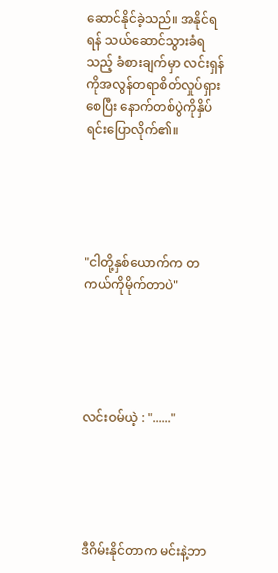ဆောင်နိုင်ခဲ့သည်။ အနိုင်ရရန် သယ်ဆောင်သွားခံရသည့် ခံစားချက်မှာ လင်းရှန်ကိုအလွန်တရာစိတ်လှုပ်ရှားစေပြီး နောက်တစ်ပွဲကိုနှိပ်ရင်းပြောလိုက်၏။





"ငါတို့နှစ်ယောက်က တကယ်ကိုမိုက်တာပဲ"





လင်းဝမ်ယဲ့ : "......"





ဒီဂိမ်းနိုင်တာက မင်းနဲ့ဘာ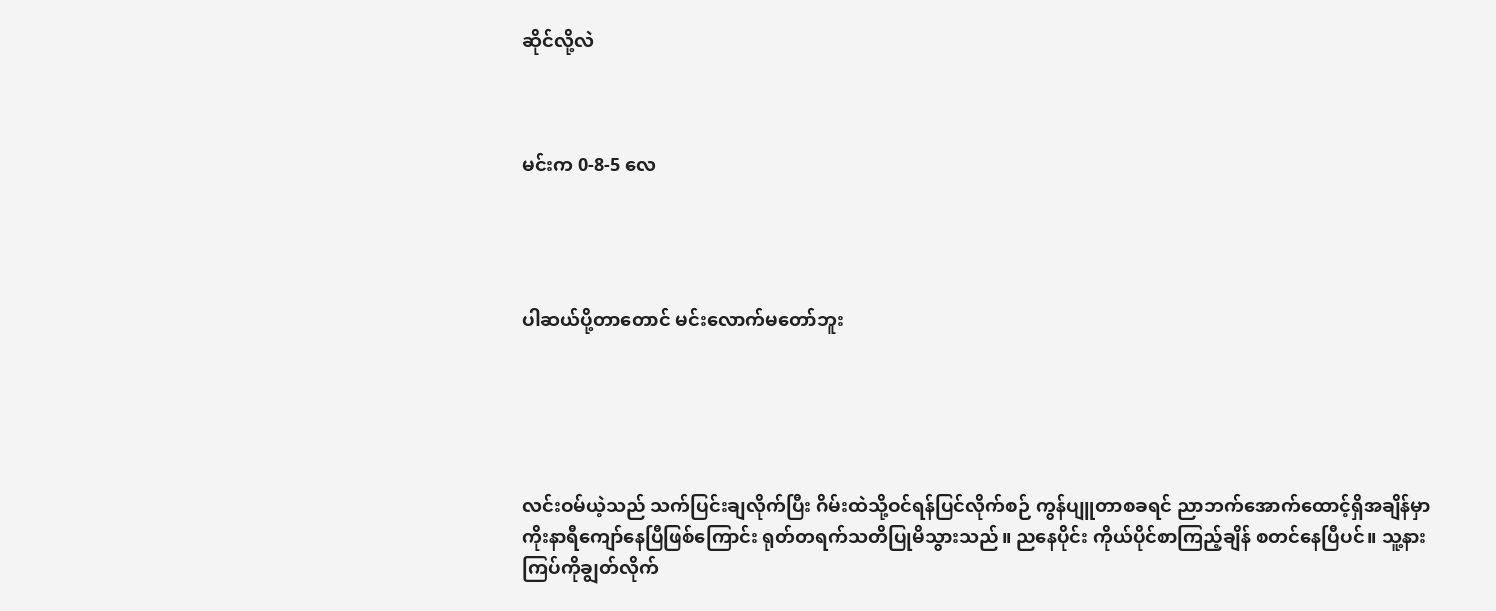ဆိုင်လို့လဲ



မင်းက 0-8-5 လေ




ပါဆယ်ပို့တာတောင် မင်းလောက်မတော်ဘူး





လင်းဝမ်ယဲ့သည် သက်ပြင်းချလိုက်ပြီး ဂိမ်းထဲသို့ဝင်ရန်ပြင်လိုက်စဉ် ကွန်ပျူတာစခရင် ညာဘက်အောက်ထောင့်ရှိအချိန်မှာ ကိုးနာရီကျော်နေပြီဖြစ်ကြောင်း ရုတ်တရက်သတိပြုမိသွားသည်။ ညနေပိုင်း ကိုယ်ပိုင်စာကြည့်ချိန် စတင်နေပြီပင်။ သူ့နားကြပ်ကိုချွတ်လိုက်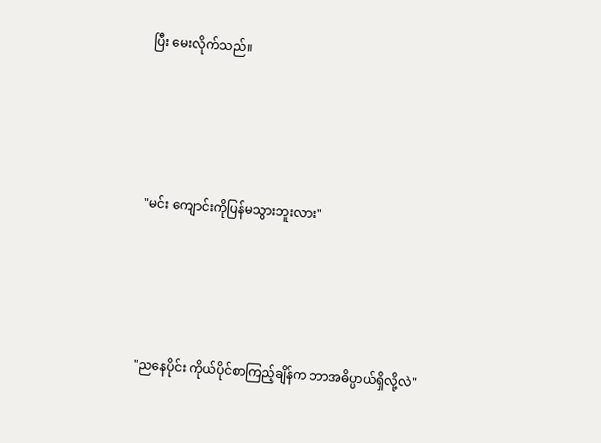ပြီး မေးလိုက်သည်။





"မင်း ကျောင်းကိုပြန်မသွားဘူးလား"





"ညနေပိုင်း ကိုယ်ပိုင်စာကြည့်ချိန်က ဘာအဓိပ္ပာယ်ရှိလို့လဲ"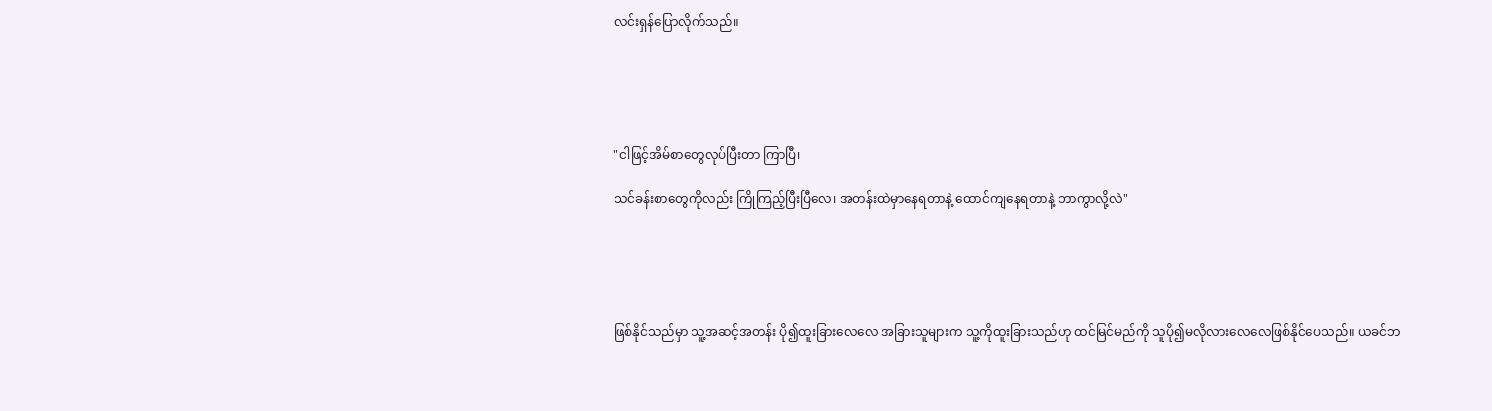လင်းရှန်ပြောလိုက်သည်။





"ငါဖြင့်အိမ်စာတွေလုပ်ပြီးတာ ကြာပြီ၊

သင်ခန်းစာတွေကိုလည်း ကြိုကြည့်ပြီးပြီလေ၊ အတန်းထဲမှာနေရတာနဲ့ ထောင်ကျနေရတာနဲ့ ဘာကွာလို့လဲ"





ဖြစ်နိုင်သည်မှာ သူ့အဆင့်အတန်း ပို၍ထူးခြားလေလေ အခြားသူများက သူ့ကိုထူးခြားသည်ဟု ထင်မြင်မည်ကို သူပို၍မလိုလားလေလေဖြစ်နိုင်ပေသည်။ ယခင်ဘ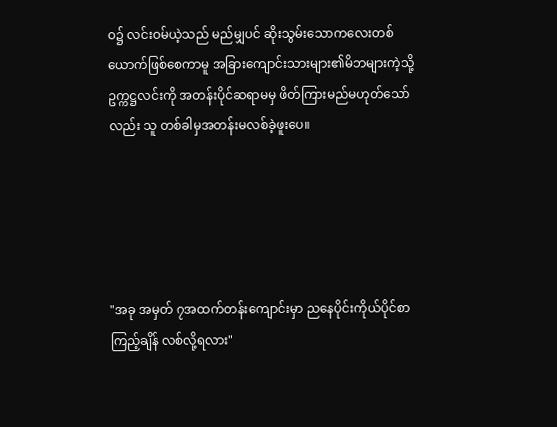ဝ၌ လင်းဝမ်ယဲ့သည် မည်မျှပင် ဆိုးသွမ်းသောကလေးတစ်ယောက်ဖြစ်စေကာမူ အခြားကျောင်းသားများ၏မိဘများကဲ့သို့ ဥက္ကဋ္ဌလင်းကို အတန်းပိုင်ဆရာမမှ ဖိတ်ကြားမည်မဟုတ်သော်လည်း သူ တစ်ခါမှအတန်းမလစ်ခဲ့ဖူးပေ။





"အခု အမှတ် ၇အထက်တန်းကျောင်းမှာ ညနေပိုင်းကိုယ်ပိုင်စာကြည့်ချိန် လစ်လို့ရလား"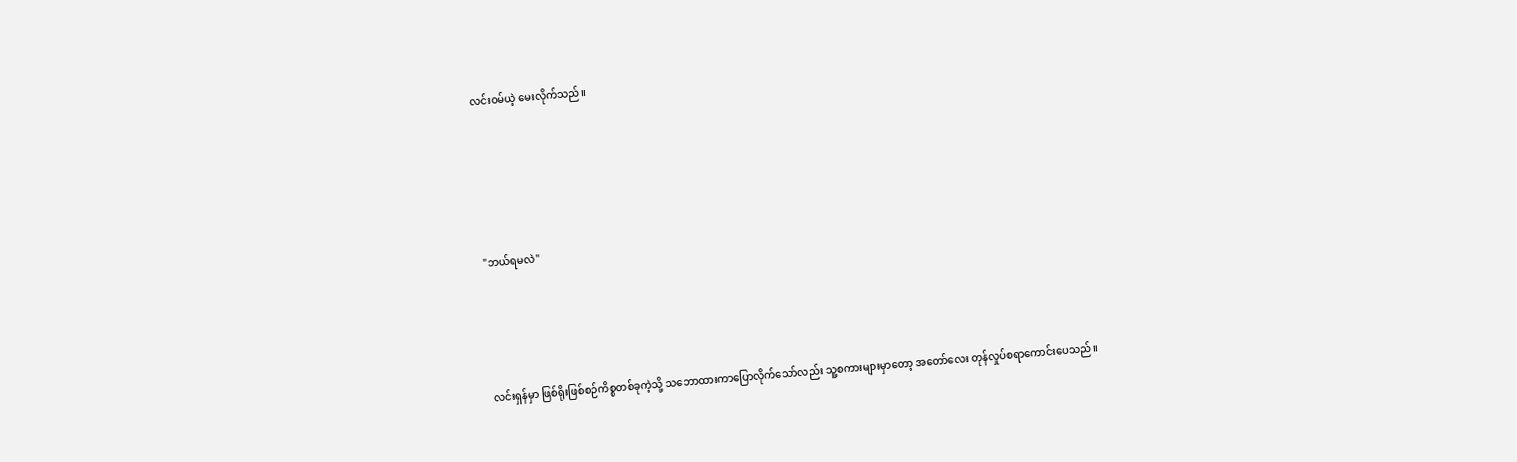လင်းဝမ်ယဲ့ မေးလိုက်သည်။





"ဘယ်ရမလဲ"




လင်းရှန်မှာ ဖြစ်ရိုးဖြစ်စဉ်ကိစ္စတစ်ခုကဲ့သို့ သဘောထားကာပြောလိုက်သော်လည်း သူ့စကားများမှာတော့ အတော်လေး တုန်လှုပ်စရာကောင်းပေသည်။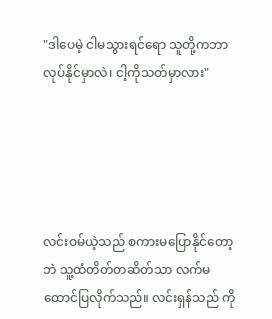"ဒါပေမဲ့ ငါမသွားရင်ရော သူတို့ကဘာလုပ်နိုင်မှာလဲ၊ ငါ့ကိုသတ်မှာလား"





လင်းဝမ်ယဲ့သည် စကားမပြောနိုင်တော့ဘဲ သူ့ထံတိတ်တဆိတ်သာ လက်မထောင်ပြလိုက်သည်။ လင်းရှန်သည် ကို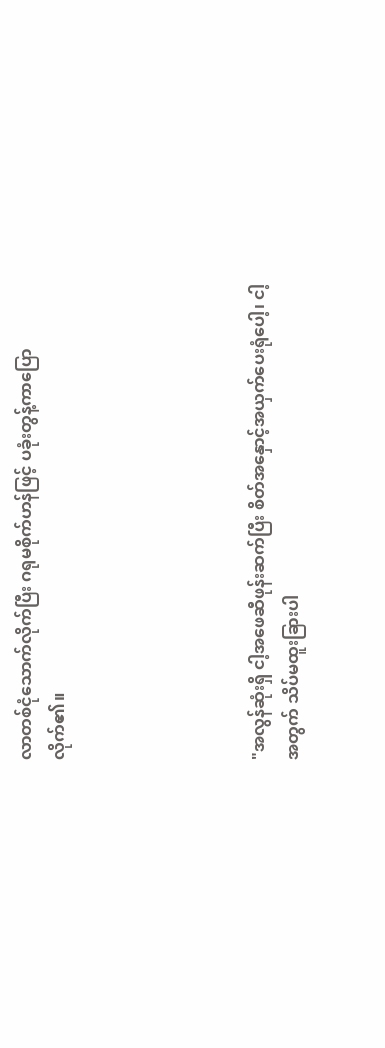လာတစ်ငုံသောက်လိုက်ပြီး ဂရုမစိုက်ဟန်ဖြင့် ပခုံးတွန့်ကာပြောလိုက်၏။





"အလွန်ဆုံးရှိ ငါ့အဖေဆီဖုန်းဆက်ပြီး စိတ်အနှောင့်အယှက်ပေးရုံပေါ့၊ ငါ့အတွက် သိပ်မထူးခြားပါ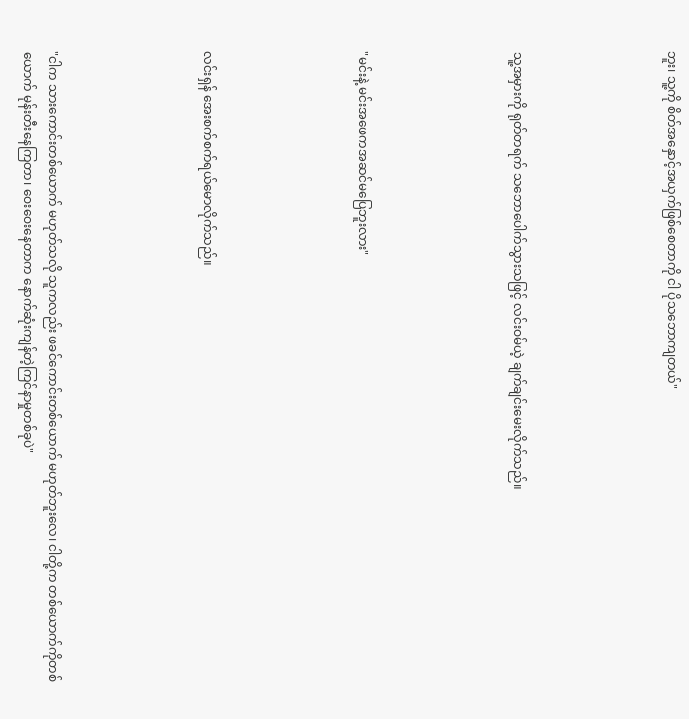ဘူး၊ သူ့ကို စိတ်အနှောင့်အယှက်ဖြစ်စေတာကို ငါ ပိုသဘောကျတယ်"





သူ့အမှားကို ရုတ်တရက် သဘောပေါက်သွားသဖြင့် လင်းဝမ်ယဲ့ ချက်ချင်းမေးလိုက်သည်။





"မင်းနဲ့ မင်းအဖေကအဆင်မပြေဘူးလား"





လင်းရှန် အေးစက်စက်ရယ်မောလိုက်သည်။





"ငါက သားကောင်းတစ်ယောက် မဟုတ်သလို သူကလည်း ဖခင်ကောင်းတစ်ယောက် မဟုတ်ဘူးလေ၊ ငါတို့က တစ်ယောက်ကိုတစ်ယောက် မုန်းတီးနေကြတာ၊ ဝေးဝေးနေတာက နောက်ဆုံးကျန်တဲ့ကြင်နာမှုတစ်ခုပဲ"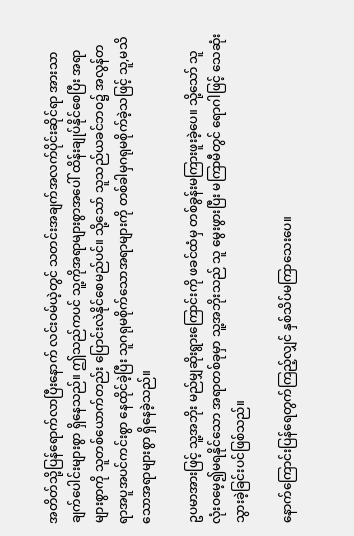အတိတ်သို့ပြန်ရောက်လာပြီးနောက် လင်းဝမ်ယဲ့တွင် သတင်းအချက်အလက်ပိုင်းဆိုင်ရာ အားသာချက်ပေါင်းများစွာ ရှိနေသည်။ ဤသည်ကပင် သူ့ကိုအရာများစွာအပေါ် ထိန်းချုပ်နိုင်စေပြီး အရာများစွာကို သူတစ်ယောက်တည်း ပြောင်းလဲနိုင်စေမည်ပင်။ သို့သော် သူသည်ယခင်ဘဝ၌ အလွန်တရာအပူအပင်ကင်းစွာ နေထိုင်ခဲ့ပြီး သူဂရုမစိုက်သောအရာများကို တစ်ခါမှဂရုမစိုက်ခဲ့သဖြင့် သူ,မသိသောအရာများစွာ ရှိနေခဲ့သည်။

ဥပမာအားဖြင့် သူ့အဘိုး မည်မျှဆိုးရွားကြောင်းကို ဖခင်ထံမှ တစ်ခွန်းမကြားဖူးခဲ့ပေ။ သို့သော် သူလုံးဝမေ့၍မရနိုင်သော အရာတစ်ခုမှာ သူ့အဘိုးသည် သူ မွေးဖွားပြီး မကြာမီတွင် ရောဂါဖြင့် သေဆုံးသွားခဲ့ခြင်းပင်ဖြစ်သည်။

နောက်ကြောင်းပြန်ရေတွက်ကြည့်လျှင် နှစ်သိပ်မကြာသေးပေ။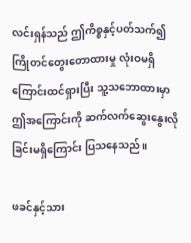လင်းရှန်သည် ဤကိစ္စနှင့်ပတ်သက်၍ ကြိုတင်တွေးတောထားမှု လုံးဝမရှိကြောင်းထင်ရှားပြီး သူ့သဘောထားမှာ ဤအကြောင်းကို ဆက်လက်ဆွေးနွေးလိုခြင်းမရှိကြောင်း ပြသနေသည်။

ဖခင်နှင့်သား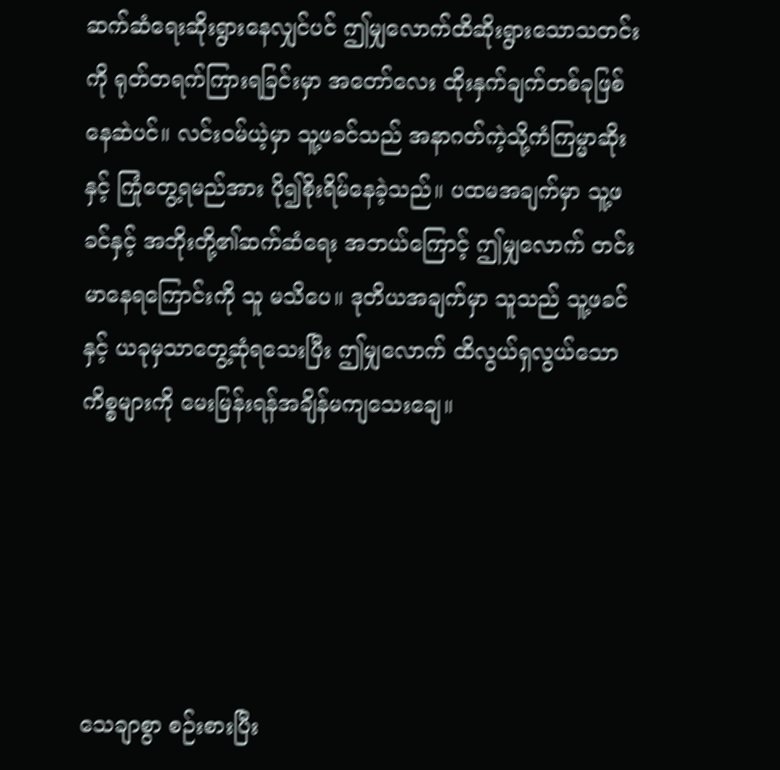ဆက်ဆံရေးဆိုးရွားနေလျှင်ပင် ဤမျှလောက်ထိဆိုးရွားသောသတင်းကို ရုတ်တရက်ကြားရခြင်းမှာ အတော်လေး ထိုးနှက်ချက်တစ်ခုဖြစ်နေဆဲပင်။ လင်းဝမ်ယဲ့မှာ သူ့ဖခင်သည် အနာဂတ်ကဲ့သို့ကံကြမ္မာဆိုးနှင့် ကြုံတွေ့ရမည်အား ပို၍စိုးရိမ်နေခဲ့သည်။ ပထမအချက်မှာ သူ့ဖခင်နှင့် အဘိုးတို့၏ဆက်ဆံရေး အဘယ်ကြောင့် ဤမျှလောက် တင်းမာနေရကြောင်းကို သူ မသိပေ။ ဒုတိယအချက်မှာ သူသည် သူ့ဖခင်နှင့် ယခုမှသာတွေ့ဆုံရသေးပြီး ဤမျှလောက် ထိလွယ်ရှလွယ်သော ကိစ္စများကို မေးမြန်းရန်အချိန်မကျသေးချေ။





သေချာစွာ စဉ်းစားပြီး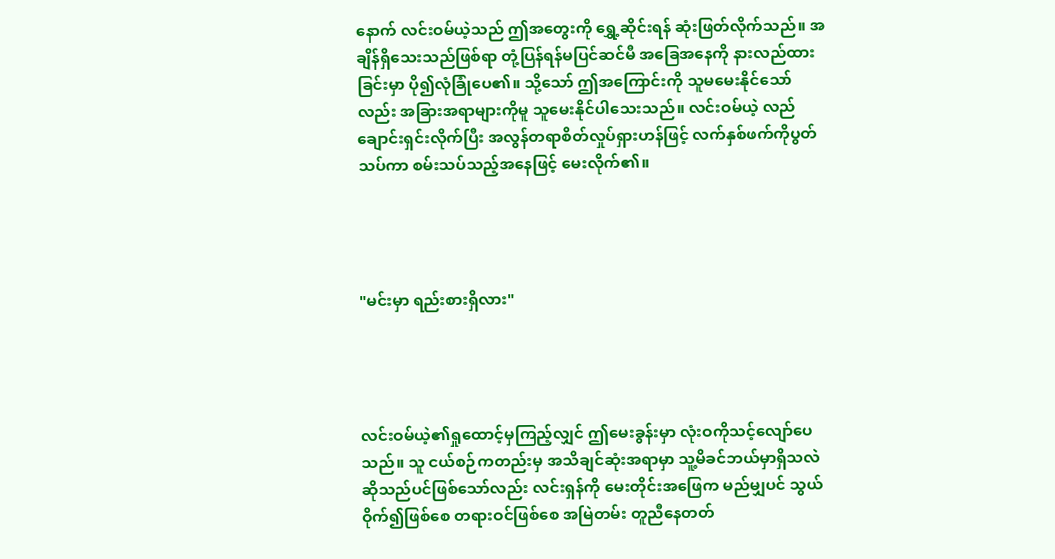နောက် လင်းဝမ်ယဲ့သည် ဤအတွေးကို ရွှေ့ဆိုင်းရန် ဆုံးဖြတ်လိုက်သည်။ အချိန်ရှိသေးသည်ဖြစ်ရာ တုံ့ပြန်ရန်မပြင်ဆင်မီ အခြေအနေကို နားလည်ထားခြင်းမှာ ပို၍လုံခြုံပေ၏။ သို့သော် ဤအကြောင်းကို သူမမေးနိုင်သော်လည်း အခြားအရာများကိုမူ သူမေးနိုင်ပါသေးသည်။ လင်းဝမ်ယဲ့ လည်ချောင်းရှင်းလိုက်ပြီး အလွန်တရာစိတ်လှုပ်ရှားဟန်ဖြင့် လက်နှစ်ဖက်ကိုပွတ်သပ်ကာ စမ်းသပ်သည့်အနေဖြင့် မေးလိုက်၏။




"မင်းမှာ ရည်းစားရှိလား"




လင်းဝမ်ယဲ့၏ရှုထောင့်မှကြည့်လျှင် ဤမေးခွန်းမှာ လုံးဝကိုသင့်လျော်ပေသည်။ သူ ငယ်စဉ်ကတည်းမှ အသိချင်ဆုံးအရာမှာ သူ့မိခင်ဘယ်မှာရှိသလဲဆိုသည်ပင်ဖြစ်သော်လည်း လင်းရှန်ကို မေးတိုင်းအဖြေက မည်မျှပင် သွယ်ဝိုက်၍ဖြစ်စေ တရားဝင်ဖြစ်စေ အမြဲတမ်း တူညီနေတတ်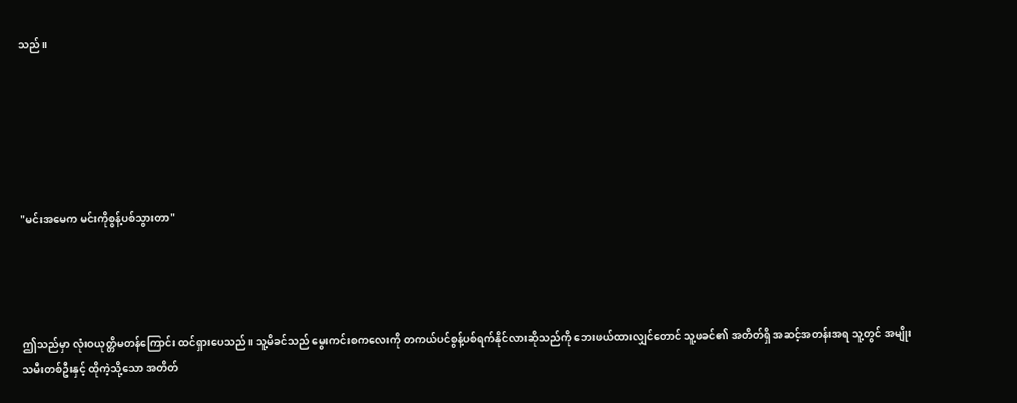သည်။






"မင်းအမေက မင်းကိုစွန့်ပစ်သွားတာ"




ဤသည်မှာ လုံးဝယုတ္တိမတန်ကြောင်း ထင်ရှားပေသည်။ သူ့မိခင်သည် မွေးကင်းစကလေးကို တကယ်ပင်စွန့်ပစ်ရက်နိုင်လားဆိုသည်ကို ဘေးဖယ်ထားလျှင်တောင် သူ့ဖခင်၏ အတိတ်ရှိ အဆင့်အတန်းအရ သူ့တွင် အမျိုးသမီးတစ်ဦးနှင့် ထိုကဲ့သို့သော အတိတ်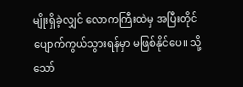မျိုးရှိခဲ့လျှင် လောကကြီးထဲမှ အပြီးတိုင်ပျောက်ကွယ်သွားရန်မှာ မဖြစ်နိုင်ပေ။ သို့သော်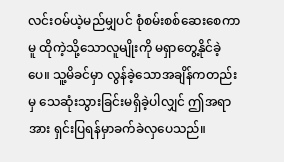လင်းဝမ်ယဲ့မည်မျှပင် စုံစမ်းစစ်ဆေးစေကာမူ ထိုကဲ့သို့သောလူမျိုးကို မရှာတွေ့နိုင်ခဲ့ပေ။ သူ့မိခင်မှာ လွန်ခဲ့သောအချိန်ကတည်းမှ သေဆုံးသွားခြင်းမရှိခဲ့ပါလျှင် ဤအရာအား ရှင်းပြရန်မှာခက်ခဲလှပေသည်။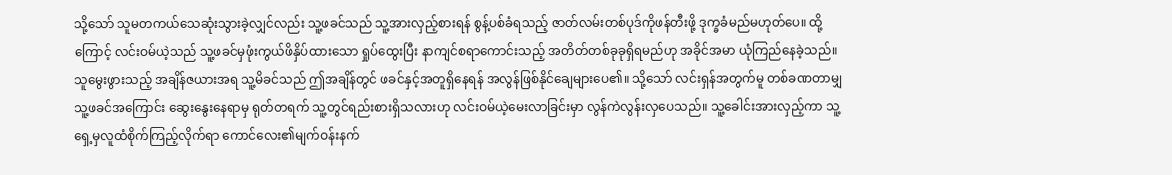သို့သော် သူမတကယ်သေဆုံးသွားခဲ့လျှင်လည်း သူ့ဖခင်သည် သူ့အားလှည့်စားရန် စွန့်ပစ်ခံရသည့် ဇာတ်လမ်းတစ်ပုဒ်ကိုဖန်တီးဖို့ ဒုက္ခခံမည်မဟုတ်ပေ။ ထို့ကြောင့် လင်းဝမ်ယဲ့သည် သူ့ဖခင်မှဖုံးကွယ်ဖိနှိပ်ထားသော ရှုပ်ထွေးပြီး နာကျင်စရာကောင်းသည့် အတိတ်တစ်ခုခုရှိရမည်ဟု အခိုင်အမာ ယုံကြည်နေခဲ့သည်။ သူမွေးဖွားသည့် အချိန်ဇယားအရ သူ့မိခင်သည် ဤအချိန်တွင် ဖခင်နှင့်အတူရှိနေရန် အလွန်ဖြစ်နိုင်ချေများပေ၏။ သို့သော် လင်းရှန်အတွက်မူ တစ်ခဏတာမျှ သူ့ဖခင်အကြောင်း ဆွေးနွေးနေရာမှ ရုတ်တရက် သူ့တွင်ရည်းစားရှိသလားဟု လင်းဝမ်ယဲ့မေးလာခြင်းမှာ လွန်ကဲလွန်းလှပေသည်။ သူ့ခေါင်းအားလှည့်ကာ သူ့ရှေ့မှလူထံစိုက်ကြည့်လိုက်ရာ ကောင်လေး၏မျက်ဝန်းနက်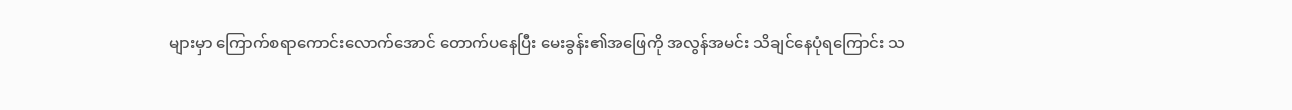များမှာ ကြောက်စရာကောင်းလောက်အောင် တောက်ပနေပြီး မေးခွန်း၏အဖြေကို အလွန်အမင်း သိချင်နေပုံရကြောင်း သ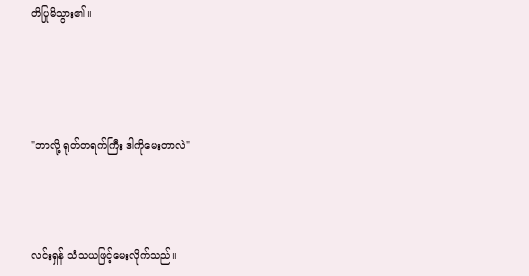တိပြုမိသွား၏။





"ဘာလို့ ရုတ်တရက်ကြီး ဒါကိုမေးတာလဲ"




လင်းရှန် သံသယဖြင့်မေးလိုက်သည်။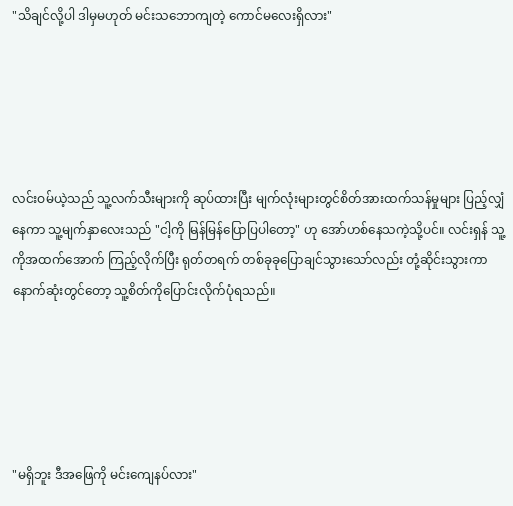"သိချင်လို့ပါ ဒါမှမဟုတ် မင်းသဘောကျတဲ့ ကောင်မလေးရှိလား"





လင်းဝမ်ယဲ့သည် သူ့လက်သီးများကို ဆုပ်ထားပြီး မျက်လုံးများတွင်စိတ်အားထက်သန်မှုများ ပြည့်လျှံနေကာ သူ့မျက်နှာလေးသည် "ငါ့ကို မြန်မြန်ပြောပြပါတော့" ဟု အော်ဟစ်နေသကဲ့သို့ပင်။ လင်းရှန် သူ့ကိုအထက်အောက် ကြည့်လိုက်ပြီး ရုတ်တရက် တစ်ခုခုပြောချင်သွားသော်လည်း တုံ့ဆိုင်းသွားကာ နောက်ဆုံးတွင်တော့ သူ့စိတ်ကိုပြောင်းလိုက်ပုံရသည်။





"မရှိဘူး ဒီအဖြေကို မင်းကျေနပ်လား"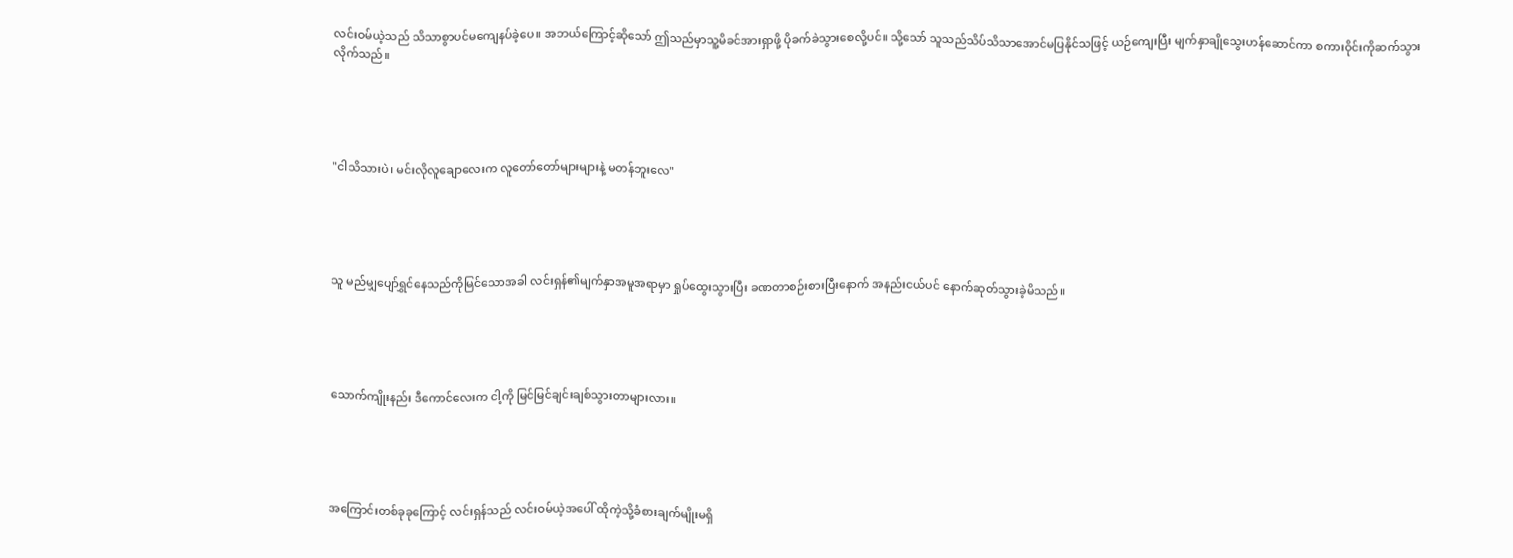လင်းဝမ်ယဲ့သည် သိသာစွာပင်မကျေနပ်ခဲ့ပေ။ အဘယ်ကြောင့်ဆိုသော် ဤသည်မှာသူ့မိခင်အားရှာဖို့ ပိုခက်ခဲသွားစေလို့ပင်။ သို့သော် သူသည်သိပ်သိသာအောင်မပြနိုင်သဖြင့် ယဉ်ကျေးပြီး မျက်နှာချိုသွေးဟန်ဆောင်ကာ စကားဝိုင်းကိုဆက်သွားလိုက်သည်။





"ငါသိသားပဲ၊ မင်းလိုလူချောလေးက လူတော်တော်များများနဲ့ မတန်ဘူးလေ"





သူ မည်မျှပျော်ရွှင်နေသည်ကိုမြင်သောအခါ လင်းရှန်၏မျက်နှာအမူအရာမှာ ရှုပ်ထွေးသွားပြီး ခဏတာစဉ်းစားပြီးနောက် အနည်းငယ်ပင် နောက်ဆုတ်သွားခဲ့မိသည်။





သောက်ကျိုးနည်း ဒီကောင်လေးက ငါ့ကို မြင်မြင်ချင်းချစ်သွားတာများလား။





အကြောင်းတစ်ခုခုကြောင့် လင်းရှန်သည် လင်းဝမ်ယဲ့အပေါ် ထိုကဲ့သို့ခံစားချက်မျိုးမရှိ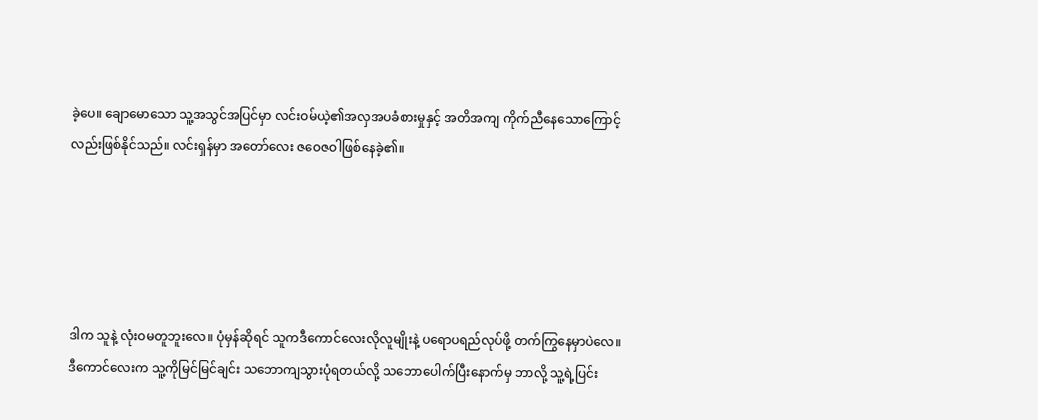ခဲ့ပေ။ ချောမောသော သူ့အသွင်အပြင်မှာ လင်းဝမ်ယဲ့၏အလှအပခံစားမှုနှင့် အတိအကျ ကိုက်ညီနေသောကြောင့်လည်းဖြစ်နိုင်သည်။ လင်းရှန်မှာ အတော်လေး ဇဝေဇဝါဖြစ်နေခဲ့၏။





ဒါက သူနဲ့ လုံးဝမတူဘူးလေ။ ပုံမှန်ဆိုရင် သူကဒီကောင်လေးလိုလူမျိုးနဲ့ ပရောပရည်လုပ်ဖို့ တက်ကြွနေမှာပဲလေ။ ဒီကောင်လေးက သူ့ကိုမြင်မြင်ချင်း သဘောကျသွားပုံရတယ်လို့ သဘောပေါက်ပြီးနောက်မှ ဘာလို့ သူ့ရဲ့ပြင်း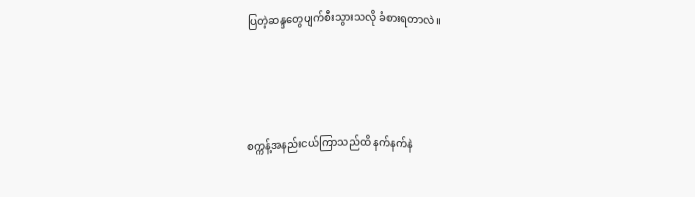ပြတဲ့ဆန္ဒတွေပျက်စီးသွားသလို ခံစားရတာလဲ။





စက္ကန့်အနည်းငယ်ကြာသည်ထိ နက်နက်နဲ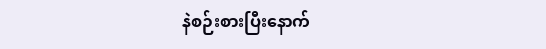နဲစဉ်းစားပြီးနောက်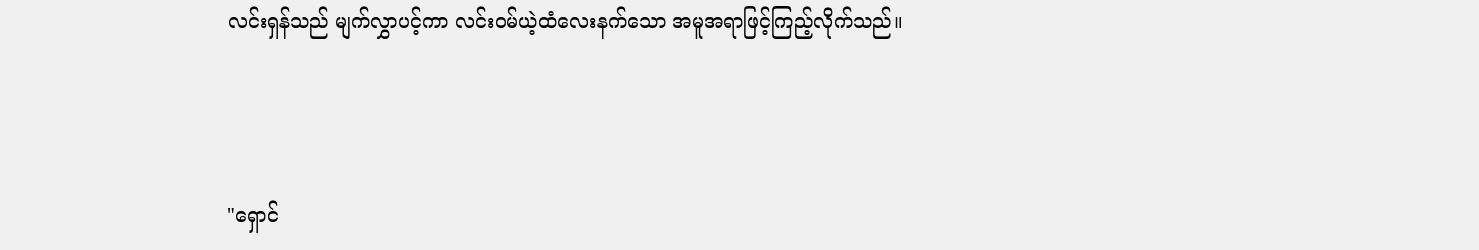လင်းရှန်သည် မျက်လွှာပင့်ကာ လင်းဝမ်ယဲ့ထံလေးနက်သော အမူအရာဖြင့်ကြည့်လိုက်သည်။




"ရှောင်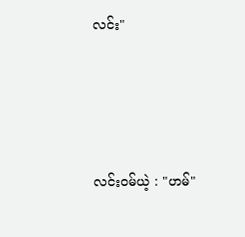လင်း"




လင်းဝမ်ယဲ့ : "ဟမ်"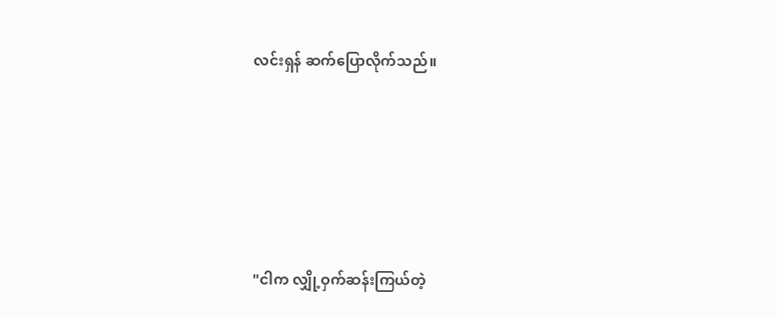လင်းရှန် ဆက်ပြောလိုက်သည်။





"ငါက လျှို့ဝှက်ဆန်းကြယ်တဲ့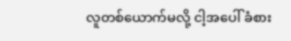လူတစ်ယောက်မလို့ ငါ့အပေါ် ခံစား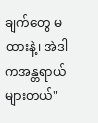ချက်တွေ မထားနဲ့၊ အဲဒါကအန္တရာယ်များတယ်"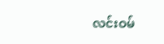လင်းဝမ်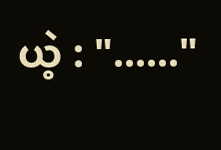ယဲ့ : "......"